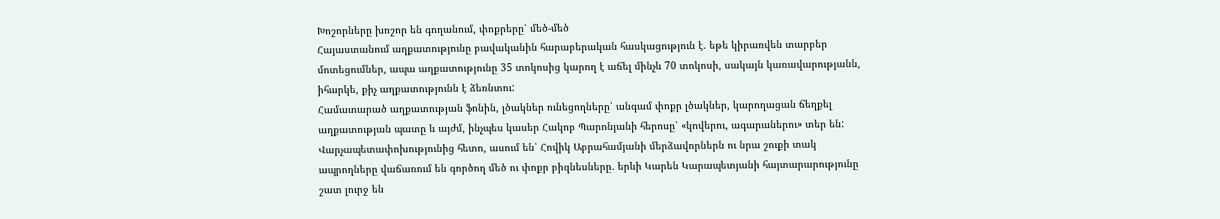Խոշորները խոշոր են գողանում, փոքրերը՝ մեծ-մեծ
Հայաստանում աղքատությունը բավականին հարաբերական հասկացություն է. եթե կիրառվեն տարբեր մոտեցումներ, ապա աղքատությունը 35 տոկոսից կարող է աճել մինչև 70 տոկոսի, սակայն կառավարությանն, իհարկե, քիչ աղքատությունն է ձեռնտու:
Համատարած աղքատության ֆոնին, լծակներ ունեցողները՝ անգամ փոքր լծակներ, կարողացան ճեղքել աղքատության պատը և այժմ, ինչպես կասեր Հակոբ Պարոնյանի հերոսը՝ «կովերու, ագարաներու» տեր են:
Վարչապետափոխությունից հետո, ասում են՝ Հովիկ Աբրահամյանի մերձավորներն ու նրա շուքի տակ ապրողները վաճառում են գործող մեծ ու փոքր բիզնեսները. երևի Կարեն Կարապետյանի հայտարարությունը շատ լուրջ են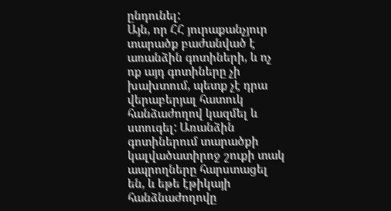ընդունել:
Այն, որ ՀՀ յուրաքանչյուր տարածք բաժանված է առանձին գոտիների, և ոչ ոք այդ գոտիները չի խախտում, պետք չէ դրա վերաբերյալ հատուկ հանձաժողով կազմել և ստուգել: Առանձին գոտիներում տարածքի կալվածատիրոջ շուքի տակ ապրողները հարստացել են, և եթե էթիկայի հանձնաժողովը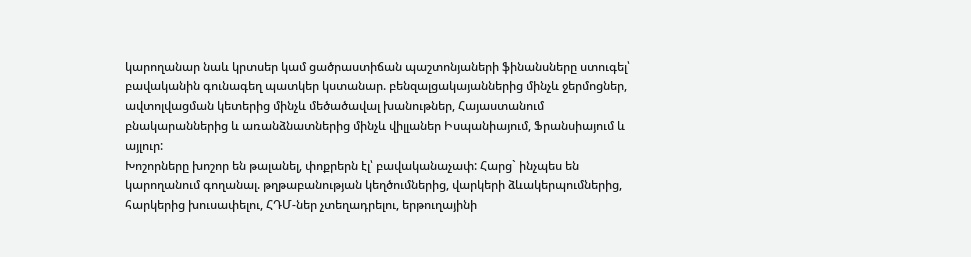կարողանար նաև կրտսեր կամ ցածրաստիճան պաշտոնյաների ֆինանսները ստուգել՝ բավականին գունագեղ պատկեր կստանար. բենզալցակայաններից մինչև ջերմոցներ, ավտոլվացման կետերից մինչև մեծածավալ խանութներ, Հայաստանում բնակարաններից և առանձնատներից մինչև վիլլաներ Իսպանիայում, Ֆրանսիայում և այլուր:
Խոշորները խոշոր են թալանել, փոքրերն էլ՝ բավականաչափ: Հարց` ինչպես են կարողանում գողանալ. թղթաբանության կեղծումներից, վարկերի ձևակերպումներից, հարկերից խուսափելու, ՀԴՄ-ներ չտեղադրելու, երթուղայինի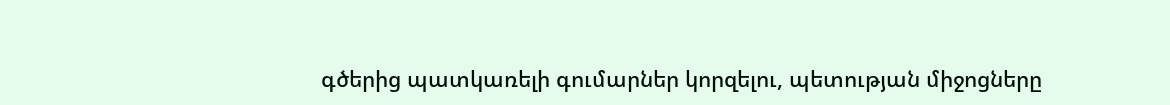գծերից պատկառելի գումարներ կորզելու, պետության միջոցները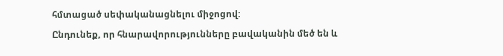հմտացած սեփականացնելու միջոցով:
Ընդունեք, որ հնարավորությունները բավականին մեծ են և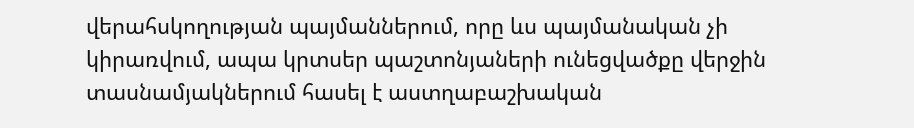վերահսկողության պայմաններում, որը ևս պայմանական չի կիրառվում, ապա կրտսեր պաշտոնյաների ունեցվածքը վերջին տասնամյակներում հասել է աստղաբաշխական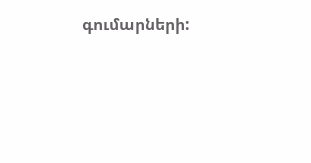գումարների: